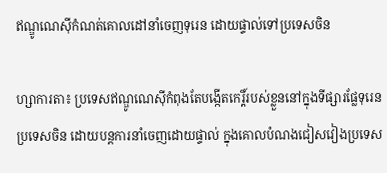ឥណ្ឌូណេស៊ីកំណត់គោលដៅនាំចេញទុរេន ដោយផ្ទាល់ទៅប្រទេសចិន

ហ្សាការតា៖ ប្រទេសឥណ្ឌូណេស៊ីកំពុងតែបង្កើតកេរ្តិ៍របស់ខ្លួននៅក្នុងទីផ្សារផ្លែទុរេនប្រទេសចិន ដោយបន្តការនាំចេញដោយផ្ទាល់ ក្នុងគោលបំណងជៀសវៀងប្រទេស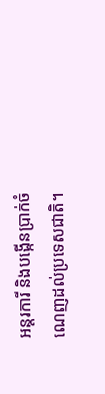អន្តរការី និងបង្កើនប្រាក់ចំណេញដល់ប្រទេសជាតិ។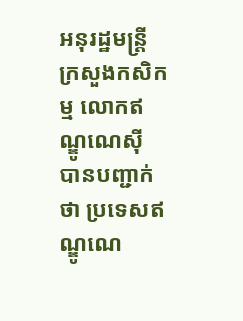អនុរដ្ឋមន្ត្រីក្រសួងកសិកម្ម លោកឥណ្ឌូណេស៊ី បានបញ្ជាក់ថា ប្រទេសឥណ្ឌូណេ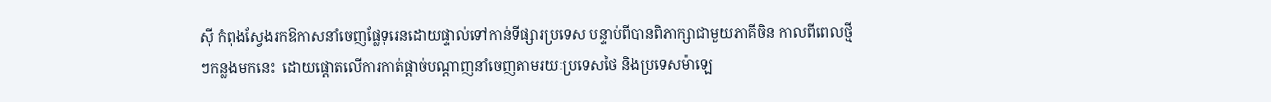ស៊ី កំពុងស្វែងរកឱកាសនាំចេញផ្លែទុរេនដោយផ្ទាល់ទៅកាន់ទីផ្សារប្រទេស បន្ទាប់ពីបានពិភាក្សាជាមួយភាគីចិន កាលពីពេលថ្មីៗកន្លងមកនេះ  ដោយផ្តោតលើការកាត់ផ្តាច់បណ្តាញនាំចេញតាមរយៈប្រទេសថៃ និងប្រទេសម៉ាឡេ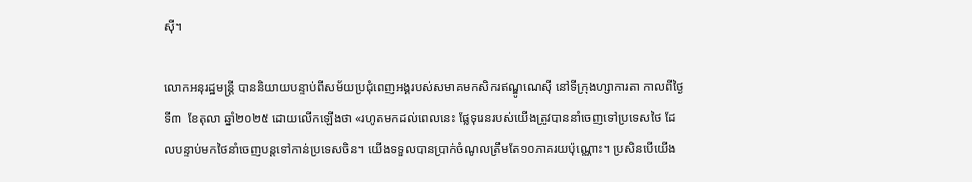ស៊ី។

លោកអនុរដ្ឋមន្ត្រី បាននិយាយបន្ទាប់ពីសម័យប្រជុំពេញអង្គរបស់សមាគមកសិករឥណ្ឌូណេស៊ី នៅទីក្រុងហ្សាការតា កាលពីថ្ងៃទី៣  ខែតុលា ឆ្នាំ២០២៥ ដោយលើកឡើងថា «រហូតមកដល់ពេលនេះ ផ្លែទុរេនរបស់យើងត្រូវបាននាំចេញទៅប្រទេសថៃ ដែលបន្ទាប់មកថៃនាំចេញបន្តទៅកាន់ប្រទេសចិន។ យើងទទួលបានប្រាក់ចំណូលត្រឹមតែ១០ភាគរយប៉ុណ្ណោះ។ ប្រសិនបើយើង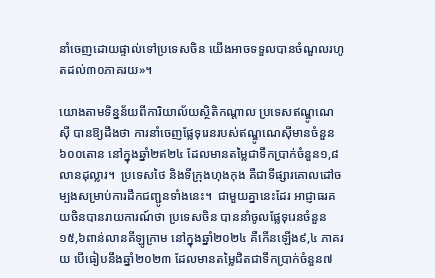នាំចេញដោយផ្ទាល់ទៅប្រទេសចិន យើងអាចទទួលបានចំណួលរហូតដល់៣០ភាគរយ»។

យោងតាមទិន្នន័យពីការិយាល័យស្ថិតិកណ្តាល ប្រទេសឥណ្ឌូណេស៊ី បានឱ្យដឹងថា ការនាំចេញផ្លែទុរេនរបស់ឥណ្ឌូណេស៊ីមានចំនួន៦០០តោន នៅក្នុងឆ្នាំ២ឥ២៤ ដែលមានតម្លៃជាទឹកប្រាក់ចំនួន១,៨លានដុល្លារ។  ប្រទេសថៃ និងទីក្រុងហុងកុង គឺជាទីផ្សារគោលដៅចម្បងសម្រាប់ការដឹកជញ្ជូនទាំងនេះ។  ជាមួយគ្នានេះដែរ អាជ្ញាធរគយចិនបានរាយការណ៍ថា ប្រទេសចិន បាននាំចូលផ្លែទុរេនចំនួន១៥,៦ពាន់លានគីឡូក្រាម នៅក្នុងឆ្នាំ២០២៤ គឺកើនឡើង៩,៤ ភាគរយ បើធៀបនឹងឆ្នាំ២០២៣ ដែលមានតម្លៃជិតជាទឹកប្រាក់ចំនួន៧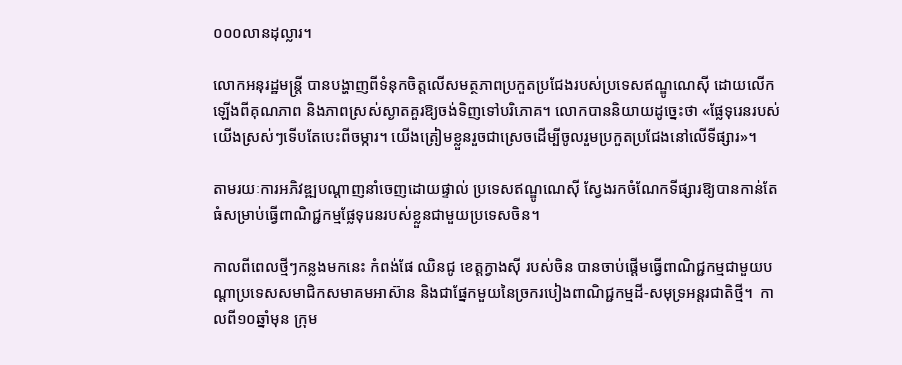០០០លានដុល្លារ។

លោកអនុរដ្ឋមន្ត្រី បានបង្ហាញពីទំនុកចិត្តលើសមត្ថភាពប្រកួតប្រជែងរបស់ប្រទេសឥណ្ឌូណេស៊ី ដោយលើកឡើងពីគុណភាព និងភាពស្រស់ស្ងាតគួរឱ្យចង់ទិញទៅបរិភោគ។ លោកបាននិយាយដូច្នេះថា «ផ្លែទុរេនរបស់យើងស្រស់ៗទើបតែបេះពីចម្ការ។ យើងត្រៀមខ្លួនរួចជាស្រេចដើម្បីចូលរួមប្រកួតប្រជែងនៅលើទីផ្សារ»។

តាមរយៈការអភិវឌ្ឍបណ្តាញនាំចេញដោយផ្ទាល់ ប្រទេសឥណ្ឌូណេស៊ី ស្វែងរកចំណែកទីផ្សារឱ្យបានកាន់តែធំសម្រាប់ធ្វើពាណិជ្ជកម្មផ្លែទុរេនរបស់ខ្លួនជាមួយប្រទេសចិន។

កាលពីពេលថ្មីៗកន្លងមកនេះ កំពង់ផែ ឈិនជូ ខេត្តក្វាងស៊ី របស់ចិន បានចាប់ផ្តើមធ្វើពាណិជ្ជកម្មជាមួយបណ្តាប្រទេសសមាជិកសមាគមអាស៊ាន និងជាផ្នែកមួយនៃច្រករបៀងពាណិជ្ជកម្មដី-សមុទ្រអន្តរជាតិថ្មី។  កាលពី១០ឆ្នាំមុន ក្រុម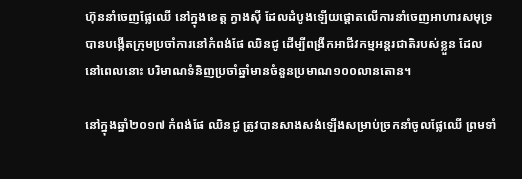ហ៊ុននាំចេញផ្លែឈើ នៅក្នុងខេត្ត ក្វាងស៊ី ដែលដំបូងឡើយផ្តោតលើការនាំចេញអាហារសមុទ្រ បានបង្កើតក្រុមប្រចាំការនៅកំពង់ផែ ឈិនជូ ដើម្បីពង្រីកអាជីវកម្មអន្តរជាតិរបស់ខ្លួន ដែលនៅពេលនោះ បរិមាណទំនិញប្រចាំឆ្នាំមានចំនួនប្រមាណ១០០លានតោន។

នៅក្នុងឆ្នាំ២០១៧ កំពង់ផែ ឈិនជូ ត្រូវបានសាងសង់ឡើងសម្រាប់ច្រកនាំចូលផ្លែឈើ ព្រមទាំ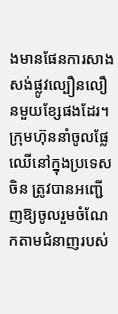ងមានផែនការសាងសង់ផ្លូវល្បឿនលឿនមួយខ្សែផងដែរ។  ក្រុមហ៊ុននាំចូលផ្លែឈើនៅក្នុងប្រទេសចិន ត្រូវបានអញ្ជើញឱ្យចូលរួមចំណែកតាមជំនាញរបស់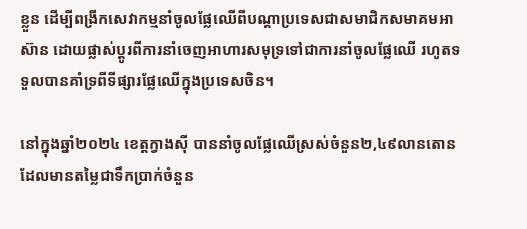ខ្លួន ដើម្បីពង្រីកសេវាកម្មនាំចូលផ្លែឈើពីបណ្តាប្រទេសជាសមាជិកសមាគមអាស៊ាន ដោយផ្លាស់ប្តូរពីការនាំចេញអាហារសមុទ្រទៅជាការនាំចូលផ្លែឈើ រហូតទទួលបានគាំទ្រពីទីផ្សារផ្លែឈើក្នុងប្រទេសចិន។

នៅក្នុងឆ្នាំ២០២៤ ខេត្តក្វាងស៊ី បាននាំចូលផ្លែឈើស្រស់ចំនួន២,៤៩លានតោន ដែលមានតម្លៃជាទឹកប្រាក់ចំនួន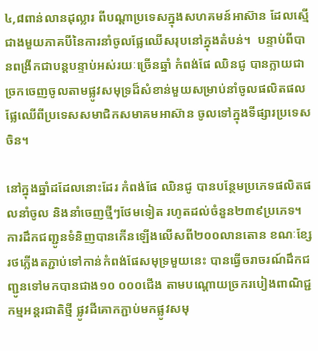៤,៨ពាន់លានដុល្លារ ពីបណ្តាប្រទេសក្នុងសហគមន៍អាស៊ាន ដែលស្មើជាងមួយភាគបីនៃការនាំចូលផ្លែឈើសរុបនៅក្នុងតំបន់។  បន្ទាប់ពីបានពង្រីកជាបន្តបន្ទាប់អស់រយៈច្រើនឆ្នាំ កំពង់ផែ ឈិនជូ បានក្លាយជាច្រកចេញចូលតាមផ្លូវសមុទ្រដ៏សំខាន់មួយសម្រាប់នាំចូលផលិតផលផ្លែឈើពីប្រទេសសមាជិកសមាគមអាស៊ាន ចូលទៅក្នុងទីផ្សារប្រទេសចិន។

នៅក្នុងឆ្នាំដដែលនោះដែរ កំពង់ផែ ឈិនជូ បានបន្ថែមប្រភេទផលិតផលនាំចូល និងនាំចេញថ្មីៗថែមទៀត រហូតដល់ចំនួន២៣៩ប្រភេទ។  ការដឹកជញ្ជូនទំនិញបានកើនឡើងលើសពី២០០លានតោន ខណៈខ្សែរថភ្លើងតភ្ជាប់ទៅកាន់កំពង់ផែសមុទ្រមួយនេះ បានធ្វើចរាចរណ៍ដឹកជញ្ជូនទៅមកបានជាង១០ ០០០ជើង តាមបណ្តោយច្រករបៀងពាណិជ្ជកម្មអន្តរជាតិថ្មី ផ្លូវដីគោកភ្ជាប់មកផ្លូវសមុ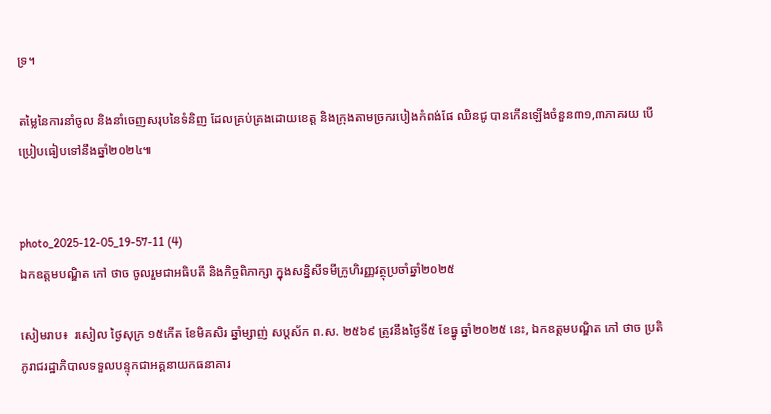ទ្រ។

តម្លៃនៃការនាំចូល និងនាំចេញសរុបនៃទំនិញ ដែលគ្រប់គ្រងដោយខេត្ត និងក្រុងតាមច្រករបៀងកំពង់ផែ ឈិនជូ បានកើនឡើងចំនួន៣១,៣ភាគរយ បើប្រៀបធៀបទៅនឹងឆ្នាំ២០២៤៕


photo_2025-12-05_19-57-11 (4)
ឯកឧត្តមបណ្ឌិត កៅ ថាច ចូលរួមជាអធិបតី និងកិច្ចពិភាក្សា ក្នុងសន្និសីទមីក្រូហិរញ្ញវត្ថុប្រចាំឆ្នាំ២០២៥

សៀមរាប៖  រសៀល ថ្ងៃសុក្រ ១៥កើត ខែមិគសិរ ឆ្នាំម្សាញ់ សប្តស័ក ព.ស. ២៥៦៩ ត្រូវនឹងថ្ងៃទី៥ ខែធ្នូ ឆ្នាំ២០២៥ នេះ, ឯកឧត្តមបណ្ឌិត កៅ ថាច ប្រតិភូរាជរដ្ឋាភិបាលទទួលបន្ទុកជាអគ្គនាយកធនាគារ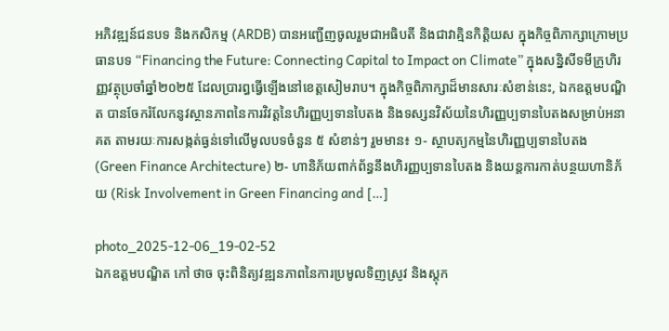អភិវឌ្ឍន៍ជនបទ និងកសិកម្ម (ARDB) បានអញ្ជើញចូលរួមជាអធិបតី និងជាវាគ្មិនកិត្តិយស ក្នុងកិច្ចពិភាក្សាក្រោមប្រធានបទ “Financing the Future: Connecting Capital to Impact on Climate” ក្នុងសន្និសីទមីក្រូហិរញ្ញវត្ថុប្រចាំឆ្នាំ២០២៥ ដែលប្រារព្ធធ្វើឡើងនៅខេត្តសៀមរាប។ ក្នុងកិច្ចពិភាក្សាដ៏មានសារៈសំខាន់នេះ, ឯកឧត្តមបណ្ឌិត បានចែករំលែកនូវស្ថានភាពនៃការវិវត្តនៃហិរញ្ញប្បទានបៃតង និងទស្សនវិស័យនៃហិរញ្ញប្បទានបៃតងសម្រាប់អនាគត តាមរយៈការសង្កត់ធ្ងន់ទៅលើមូលបទចំនួន ៥ សំខាន់ៗ រួមមាន៖ ១- ស្ថាបត្យកម្មនៃហិរញ្ញប្បទានបៃតង (Green Finance Architecture) ២- ហានិភ័យពាក់ព័ន្ធនឹងហិរញ្ញប្បទានបៃតង និងយន្តការកាត់បន្ថយហានិភ័យ (Risk Involvement in Green Financing and […]

photo_2025-12-06_19-02-52
ឯកឧត្តមបណ្ឌិត កៅ ថាច ចុះពិនិត្យវឌ្ឍនភាពនៃការប្រមូលទិញស្រូវ និងស្តុក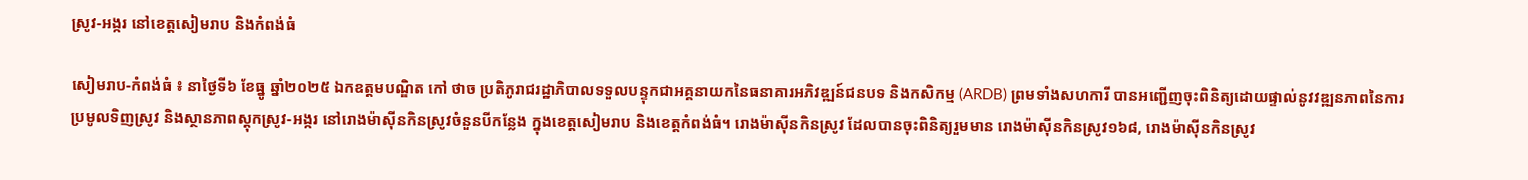ស្រូវ-អង្ករ នៅខេត្តសៀមរាប និងកំពង់ធំ

សៀមរាប-កំពង់ធំ ៖ នាថ្ងៃទី៦ ខែធ្នូ ឆ្នាំ២០២៥ ឯកឧត្តមបណ្ឌិត កៅ ថាច ប្រតិភូរាជរដ្ឋាភិបាលទទួលបន្ទុកជាអគ្គនាយកនៃធនាគារអភិវឌ្ឍន៍ជនបទ និងកសិកម្ម (ARDB) ព្រមទាំងសហការី បានអញ្ជើញចុះពិនិត្យដោយផ្ទាល់នូវវឌ្ឍនភាពនៃការប្រមូលទិញស្រូវ និងស្ថានភាពស្តុកស្រូវ-អង្ករ នៅរោងម៉ាស៊ីនកិនស្រូវចំនួនបីកន្លែង ក្នុងខេត្តសៀមរាប និងខេត្តកំពង់ធំ។ រោងម៉ាស៊ីនកិនស្រូវ ដែលបានចុះពិនិត្យរួមមាន រោងម៉ាស៊ីនកិនស្រូវ១៦៨, រោងម៉ាស៊ីនកិនស្រូវ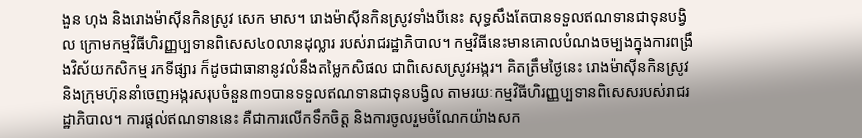ងួន ហុង និងរោងម៉ាស៊ីនកិនស្រូវ សេក មាស។ រោងម៉ាស៊ីនកិនស្រូវទាំងបីនេះ សុទ្ធសឹងតែបានទទួលឥណទានជាទុនបង្វិល ក្រោមកម្មវិធីហិរញ្ញប្បទានពិសេស៤០លានដុល្លារ របស់រាជរដ្ឋាភិបាល។ កម្មវិធីនេះមានគោលបំណងចម្បងក្នុងការពង្រឹងវិស័យកសិកម្ម រកទីផ្សារ ក៏ដូចជាធានានូវលំនឹងតម្លៃកសិផល ជាពិសេសស្រូវអង្ករ។ គិតត្រឹមថ្ងៃនេះ រោងម៉ាស៊ីនកិនស្រូវ និងក្រុមហ៊ុននាំចេញអង្ករសរុបចំនួន៣១បានទទួលឥណទានជាទុនបង្វិល តាមរយៈកម្មវិធីហិរញ្ញប្បទានពិសេសរបស់រាជរដ្ឋាភិបាល។ ការផ្តល់ឥណទាននេះ គឺជាការលើកទឹកចិត្ត និងការចូលរួមចំណែកយ៉ាងសក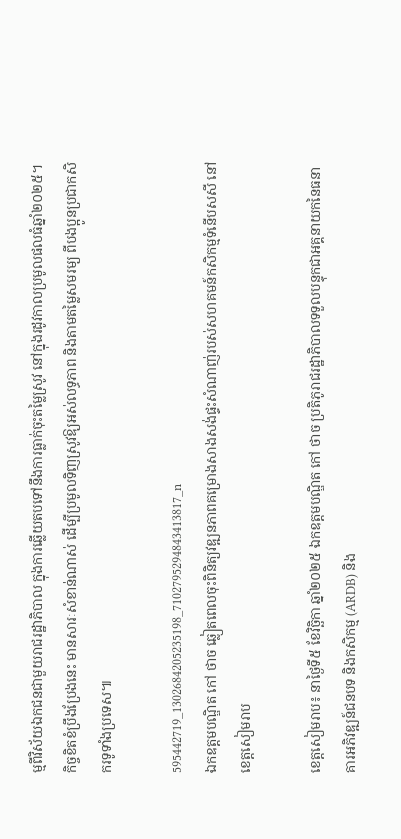ម្មពីវិស័យឯកជនជាមួយរាជរដ្ឋាភិបាល ក្នុងការឆ្លើយតបទៅនឹងការធ្លាក់ចុះតម្លៃស្រូវ នៅក្នុងរដូវកាលប្រមូលផលធំឆ្នាំ២០២៥។ កិច្ចខិតខំប្រឹងប្រែងនេះ មានសារៈសំខាន់ណាស់ ដើម្បីប្រមូលទិញស្រូវឱ្យអស់លទ្ធភាព និងតាមតម្លៃសមរម្យ ពីបងប្អូនប្រជាកសិករទូទាំងប្រទេស៕

595442719_1302684205235198_7102795294843413817_n
ឯកឧត្តមបណ្ឌិត កៅ ថាច ឆ្លៀតពេលចុះពិនិត្យវឌ្ឍនភាពគម្រោងសាងសង់ផ្ទះសំណាញ់របស់សហគមន៍កសិកម្មទំនើបសសី នៅខេត្តសៀមរាប

ខេត្តសៀមរាប៖ នាថ្ងៃទី៥ ខែវិច្ឆិកា ឆ្នាំ២០២៥ ឯកឧត្តមបណ្ឌិត កៅ ថាច ប្រតិភូរាជរដ្ឋាភិបាលទទួលបន្ទុកជាអគ្គនាយកនៃធនាគារអភិវឌ្ឍន៍ជនបទ និងកសិកម្ម (ARDB) និង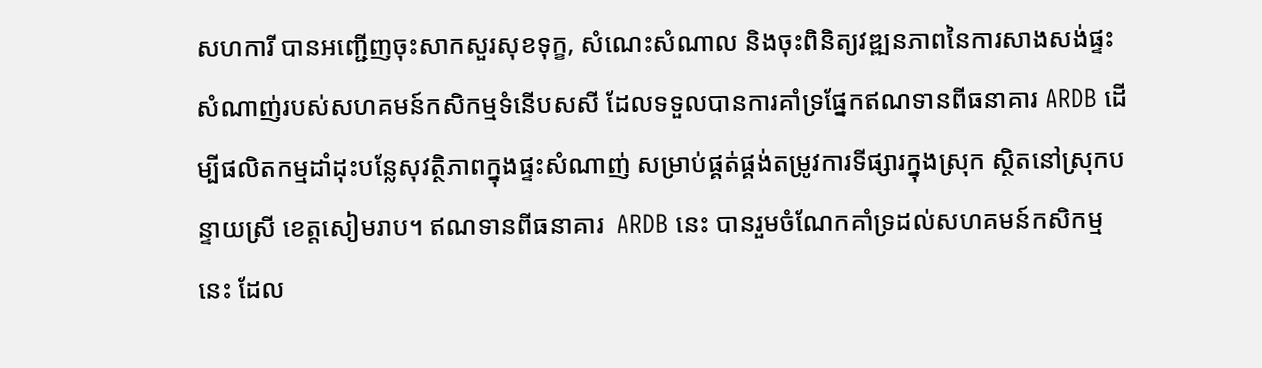សហការី បានអញ្ជើញចុះសាកសួរសុខទុក្ខ, សំណេះសំណាល និងចុះពិនិត្យវឌ្ឍនភាពនៃការសាងសង់ផ្ទះសំណាញ់របស់សហគមន៍កសិកម្មទំនើបសសី ដែលទទួលបានការគាំទ្រផ្នែកឥណទានពីធនាគារ ARDB ដើម្បីផលិតកម្មដាំដុះបន្លែសុវត្ថិភាពក្នុងផ្ទះសំណាញ់ សម្រាប់ផ្គត់ផ្គង់តម្រូវការទីផ្សារក្នុងស្រុក ស្ថិតនៅស្រុកបន្ទាយស្រី ខេត្តសៀមរាប។ ឥណទានពីធនាគារ  ARDB នេះ បានរួមចំណែកគាំទ្រដល់សហគមន៍កសិកម្មនេះ ដែល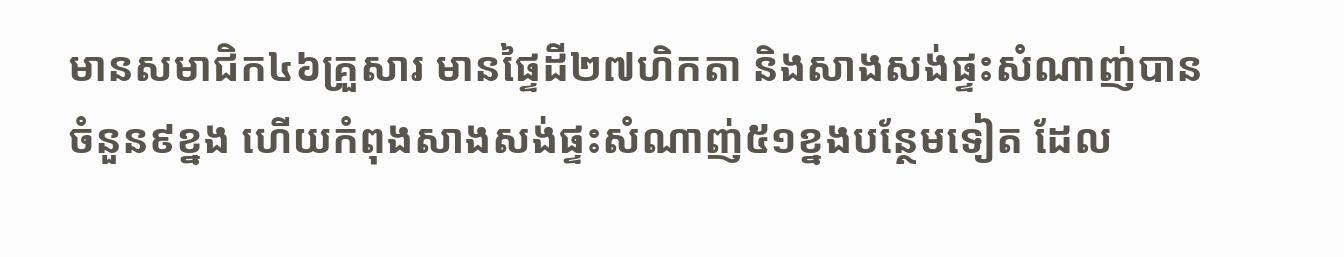មានសមាជិក៤៦គ្រួសារ មានផ្ទៃដី២៧ហិកតា និងសាងសង់ផ្ទះសំណាញ់បានចំនួន៩ខ្នង ហើយកំពុងសាងសង់ផ្ទះសំណាញ់៥១ខ្នងបន្ថែមទៀត ដែល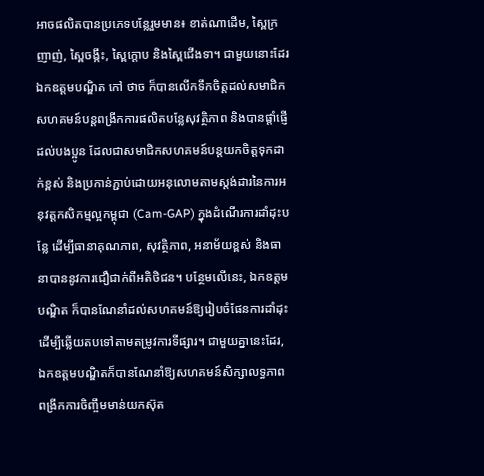អាចផលិតបានប្រភេទបន្លែរួមមាន៖ ខាត់ណាដើម, ស្ពៃក្រញាញ់, ស្ពៃចង្កឹះ, ស្ពៃក្តោប និងស្ពៃជើងទា។ ជាមួយនោះដែរ ឯកឧត្តមបណ្ឌិត កៅ ថាច ក៏បានលើកទឹកចិត្តដល់សមាជិកសហគមន៍បន្តពង្រីកការផលិតបន្លែសុវត្ថិភាព និងបានផ្តាំផ្ញើដល់បងប្អូន ដែលជាសមាជិកសហគមន៍បន្តយកចិត្តទុកដាក់ខ្ពស់ និងប្រកាន់ភ្ជាប់ដោយអនុលោមតាមស្តង់ដារនៃការអនុវត្តកសិកម្មល្អកម្ពុជា (Cam-GAP) ក្នុងដំណើរការដាំដុះបន្លែ ដើម្បីធានាគុណភាព, សុវត្ថិភាព, អនាម័យខ្ពស់ និងធានាបាននូវការជឿជាក់ពីអតិថិជន។ បន្ថែមលើនេះ, ឯកឧត្តមបណ្ឌិត ក៏បានណែនាំដល់សហគមន៍ឱ្យរៀបចំផែនការដាំដុះ ដើម្បីឆ្លើយតបទៅតាមតម្រូវការទីផ្សារ។ ជាមួយគ្នានេះដែរ, ឯកឧត្តមបណ្ឌិតក៏បានណែនាំឱ្យសហគមន៍សិក្សាលទ្ធភាពពង្រីកការចិញ្ចឹមមាន់យកស៊ុត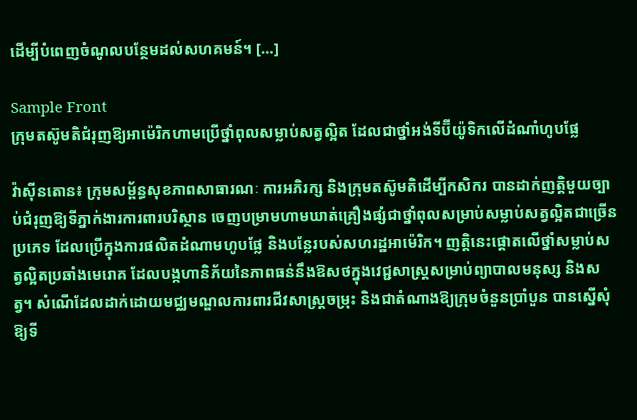ដើម្បីបំពេញចំណូលបន្ថែមដល់សហគមន៍។ […]

Sample Front
ក្រុមតស៊ូមតិជំរុញឱ្យអាម៉េរិកហាមប្រើថ្នាំពុលសម្លាប់សត្វល្អិត ដែលជាថ្នាំអង់ទីប៊ីយ៉ូទិកលើដំណាំហូបផ្លែ

វ៉ាស៊ីនតោន៖ ក្រុមសម្ព័ន្ធសុខភាពសាធារណៈ ការអភិរក្ស និងក្រុមតស៊ូមតិដើម្បីកសិករ បានដាក់ញត្តិមួយច្បាប់ជំរុញឱ្យទីភ្នាក់ងារការពារបរិស្ថាន ចេញបម្រាមហាមឃាត់គ្រឿងផ្សំជាថ្នាំពុលសម្រាប់សម្លាប់សត្វល្អិតជាច្រើនប្រភេទ ដែលប្រើក្នុងការផលិតដំណាមហូបផ្លែ និងបន្លែរបស់សហរដ្ឋអាម៉េរិក។ ញត្តិនេះផ្តោតលើថ្នាំសម្លាប់សត្វល្អិតប្រឆាំងមេរោគ ដែលបង្កហានិភ័យនៃភាពធន់នឹងឱសថក្នុងវេជ្ជសាស្ត្រសម្រាប់ព្យាបាលមនុស្ស និងសត្វ។ សំណើដែលដាក់ដោយមជ្ឈមណ្ឌលការពារជីវសាស្រ្តចម្រុះ និងជាតំណាងឱ្យក្រុមចំនួនប្រាំបួន បានស្នើសុំឱ្យទី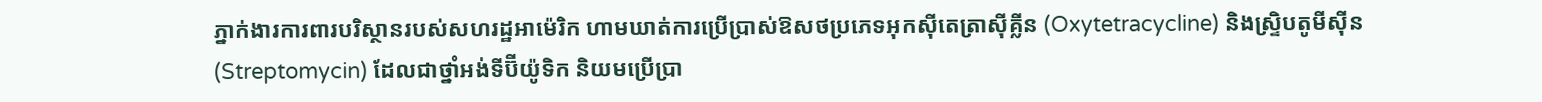ភ្នាក់ងារការពារបរិស្ថានរបស់សហរដ្ឋអាម៉េរិក ហាមឃាត់ការប្រើប្រាស់ឱសថប្រភេទអុកស៊ីតេត្រាស៊ីគ្លីន (Oxytetracycline) និងស្ទ្រិបតូមីស៊ីន (Streptomycin) ដែលជាថ្នាំអង់ទីប៊ីយ៉ូទិក និយមប្រើប្រា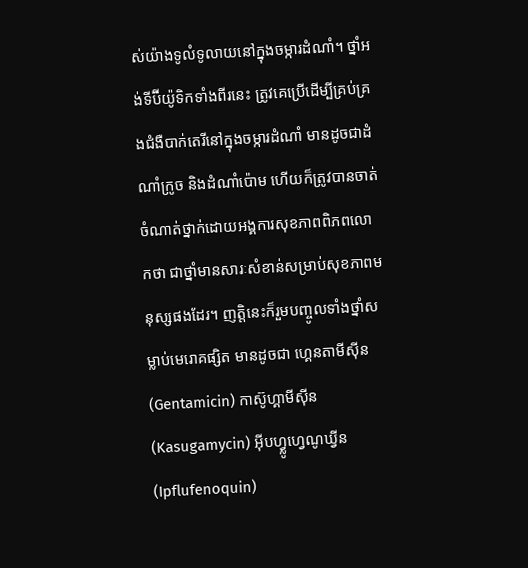ស់យ៉ាងទូលំទូលាយនៅក្នុងចម្ការដំណាំ។ ថ្នាំអង់ទីប៊ីយ៉ូទិកទាំងពីរនេះ ត្រូវគេប្រើដើម្បីគ្រប់គ្រងជំងឺបាក់តេរីនៅក្នុងចម្ការដំណាំ មានដូចជាដំណាំក្រូច និងដំណាំប៉ោម ហើយក៏ត្រូវបានចាត់ចំណាត់ថ្នាក់ដោយអង្គការសុខភាពពិភពលោកថា ជាថ្នាំមានសារៈសំខាន់សម្រាប់សុខភាពមនុស្សផងដែរ។ ញត្តិនេះក៏រួមបញ្ចូលទាំងថ្នាំសម្លាប់មេរោគផ្សិត មានដូចជា ហ្គេនតាមីស៊ីន (Gentamicin) កាស៊ូហ្គាមីស៊ីន (Kasugamycin) អ៊ីបហ្វ្លូហ្វេណូឃ្វីន (Ipflufenoquin)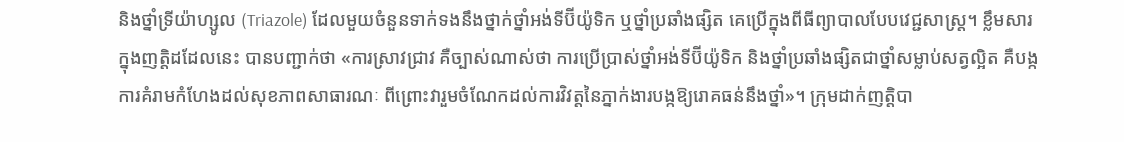និងថ្នាំទ្រីយ៉ាហ្សូល (Triazole) ដែលមួយចំនួនទាក់ទងនឹងថ្នាក់ថ្នាំអង់ទីប៊ីយ៉ូទិក ឬថ្នាំប្រឆាំងផ្សិត គេប្រើក្នុងពីធីព្យាបាលបែបវេជ្ជសាស្ត្រ។ ខ្លឹមសារក្នុងញត្តិដដែលនេះ បានបញ្ជាក់ថា «ការស្រាវជ្រាវ គឺច្បាស់ណាស់ថា ការប្រើប្រាស់ថ្នាំអង់ទីប៊ីយ៉ូទិក និងថ្នាំប្រឆាំងផ្សិតជាថ្នាំសម្លាប់សត្វល្អិត គឺបង្កការគំរាមកំហែងដល់សុខភាពសាធារណៈ ពីព្រោះវារួមចំណែកដល់ការវិវត្តនៃភ្នាក់ងារបង្កឱ្យរោគធន់នឹងថ្នាំ»។ ក្រុមដាក់ញត្តិបា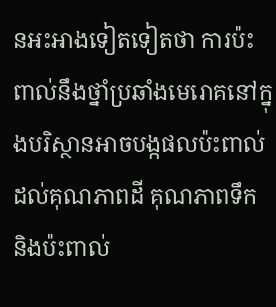នអះអាងទៀតទៀតថា ការប៉ះពាល់នឹងថ្នាំប្រឆាំងមេរោគនៅក្នុងបរិស្ថានអាចបង្កផលប៉ះពាល់ដល់គុណភាពដី គុណភាពទឹក និងប៉ះពាល់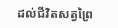ដល់ជីវិតសត្វព្រៃ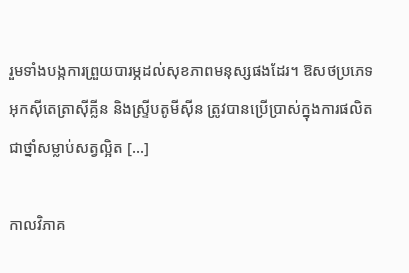រួមទាំងបង្កការព្រួយបារម្ភដល់សុខភាពមនុស្សផងដែរ។ ឱសថប្រភេទអុកស៊ីតេត្រាស៊ីគ្លីន និងស្ទ្រីបតូមីស៊ីន ត្រូវបានប្រើប្រាស់ក្នុងការផលិតជាថ្នាំសម្លាប់សត្វល្អិត […]

កាលវិភាគ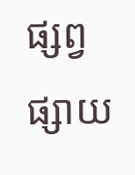ផ្សព្វផ្សាយ